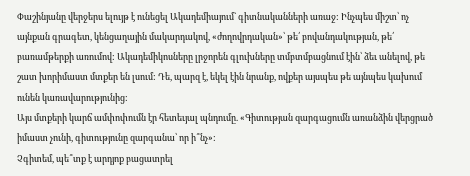Փաշինյանը վերջերս ելույթ է ունեցել Ակադեմիայում` գիտնականների առաջ: Ինչպես միշտ՝ ոչ այնքան գրագետ, կենցաղային մակարդակով, «ժողովրդական»՝ թե՛ բովանդակության, թե՛ բառամթերքի առումով: Ակադեմիկոսները լրջորեն գլուխները տմբտմբացնում էին՝ ձեւ անելով, թե շատ խորիմաստ մտքեր են լսում: Դե, պարզ է, եկել էին նրանք, ովքեր այսպես թե այնպես կախում ունեն կառավարությունից:
Այս մտքերի կարճ ամփոփումն էր հետեւյալ պնդումը. «Գիտության զարգացումն առանձին վերցրած իմաստ չունի, գիտությունը զարգանա՝ որ ի՞նչ»:
Չգիտեմ, պե՞տք է արդյոք բացատրել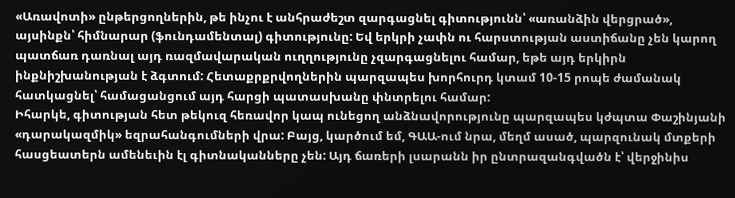«Առավոտի» ընթերցողներին, թե ինչու է անհրաժեշտ զարգացնել գիտությունն՝ «առանձին վերցրած», այսինքն՝ հիմնարար (ֆունդամենտալ) գիտությունը: Եվ երկրի չափն ու հարստության աստիճանը չեն կարող պատճառ դառնալ այդ ռազմավարական ուղղությունը չզարգացնելու համար, եթե այդ երկիրն ինքնիշխանության է ձգտում: Հետաքրքրվողներին պարզապես խորհուրդ կտամ 10-15 րոպե ժամանակ հատկացնել՝ համացանցում այդ հարցի պատասխանը փնտրելու համար:
Իհարկե, գիտության հետ թեկուզ հեռավոր կապ ունեցող անձնավորությունը պարզապես կժպտա Փաշինյանի «դարակազմիկ» եզրահանգումների վրա: Բայց, կարծում եմ, ԳԱԱ-ում նրա, մեղմ ասած, պարզունակ մտքերի հասցեատերն ամենեւին էլ գիտնականները չեն: Այդ ճառերի լսարանն իր ընտրազանգվածն է՝ վերջինիս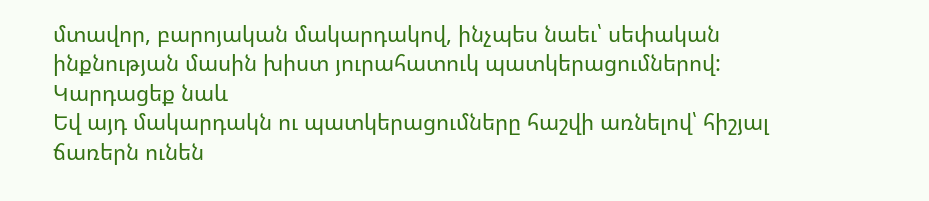մտավոր, բարոյական մակարդակով, ինչպես նաեւ՝ սեփական ինքնության մասին խիստ յուրահատուկ պատկերացումներով:
Կարդացեք նաև
Եվ այդ մակարդակն ու պատկերացումները հաշվի առնելով՝ հիշյալ ճառերն ունեն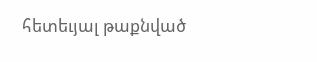հետեւյալ թաքնված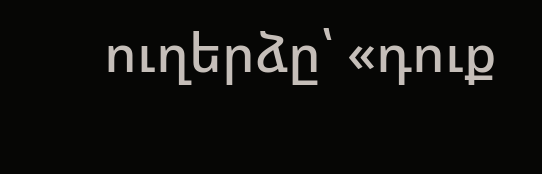ուղերձը՝ «դուք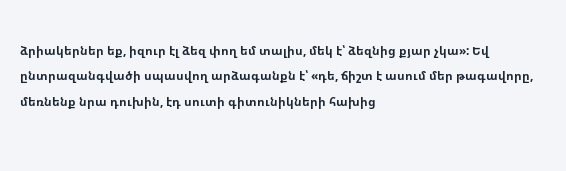ձրիակերներ եք, իզուր էլ ձեզ փող եմ տալիս, մեկ է՝ ձեզնից քյար չկա»: Եվ ընտրազանգվածի սպասվող արձագանքն է՝ «դե, ճիշտ է ասում մեր թագավորը, մեռնենք նրա դուխին, էդ սուտի գիտունիկների հախից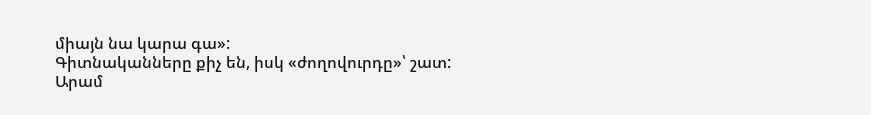միայն նա կարա գա»:
Գիտնականները քիչ են, իսկ «ժողովուրդը»՝ շատ:
Արամ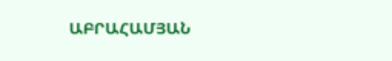ԱԲՐԱՀԱՄՅԱՆ